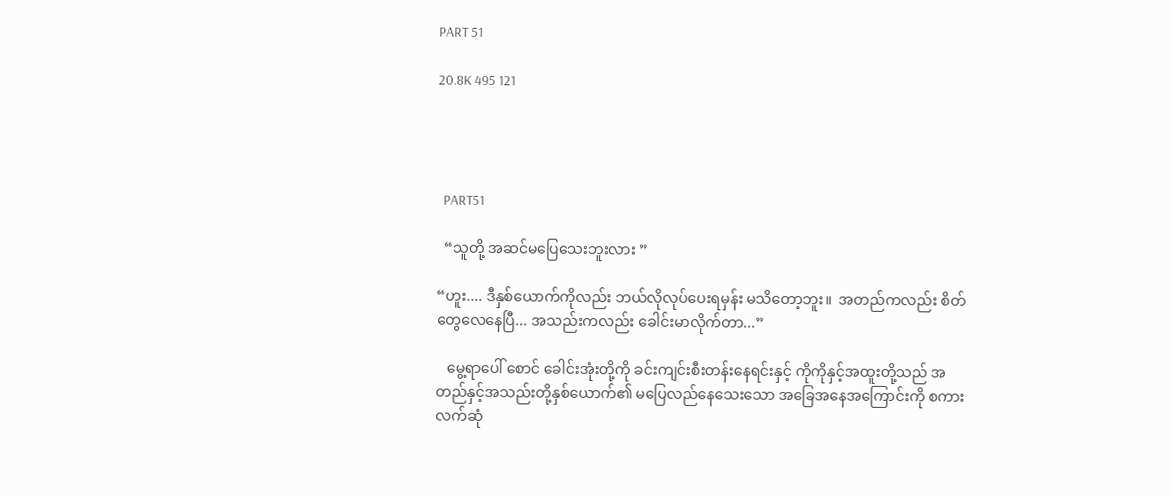PART 51

20.8K 495 121




  PART51

  “သူတို့ အဆင်မပြေသေးဘူးလား ”

“ဟူး.... ဒီနှစ်ယောက်ကိုလည်း ဘယ်လိုလုပ်ပေးရမှန်း မသိတော့ဘူး။  အတည်ကလည်း စိတ်တွေလေနေပြီ... အသည်းကလည်း ခေါင်းမာလိုက်တာ...”

   မွေ့ရာပေါ် စောင် ခေါင်းအုံးတို့ကို ခင်းကျင်းစီးတန်းနေရင်းနှင့် ကိုကိုနှင့်အထူးတို့သည် အတည်နှင့်အသည်းတို့နှစ်ယောက်၏ မပြေလည်နေသေးသော အခြေအနေအကြောင်းကို စကားလက်ဆုံ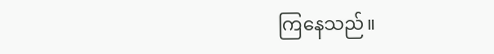ကြနေသည်။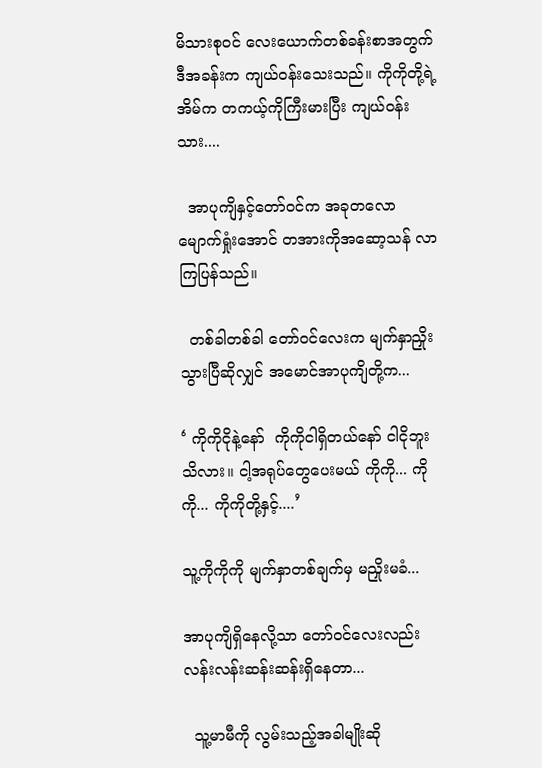မိသားစုဝင် လေးယောက်တစ်ခန်းစာအတွက် ဒီအခန်းက ကျယ်ဝန်းသေးသည်။ ကိုကိုတို့ရဲ့အိမ်က တကယ့်ကိုကြီးမားပြီး ကျယ်ဝန်းသား....

  အာပုကျိနှင့်တော်ဝင်က အခုတလော မျောက်ရှုံးအောင် တအားကိုအဆော့သန် လာကြပြန်သည်။

  တစ်ခါတစ်ခါ တော်ဝင်လေးက မျက်နှာညှိုးသွားပြီဆိုလျှင် အမောင်အာပုကျိတို့က...

‘ ကိုကိုငိုနဲ့နော်  ကိုကိုငါရှိတယ်နော် ငါငိုဘူးသိလား။ ငါ့အရုပ်တွေပေးမယ် ကိုကို... ကိုကို... ကိုကိုတို့နှင့်....’

သူ့ကိုကိုကို မျက်နှာတစ်ချက်မှ မညှိုးမခံ...

အာပုကျိရှိနေလို့သာ တော်ဝင်လေးလည်း လန်းလန်းဆန်းဆန်းရှိနေတာ...

  သူ့မာမီကို လွမ်းသည့်အခါမျိုးဆို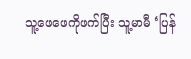သူ့ဖေဖေကိုဖက်ပြီး သူ့မာမီ ‘ပြန်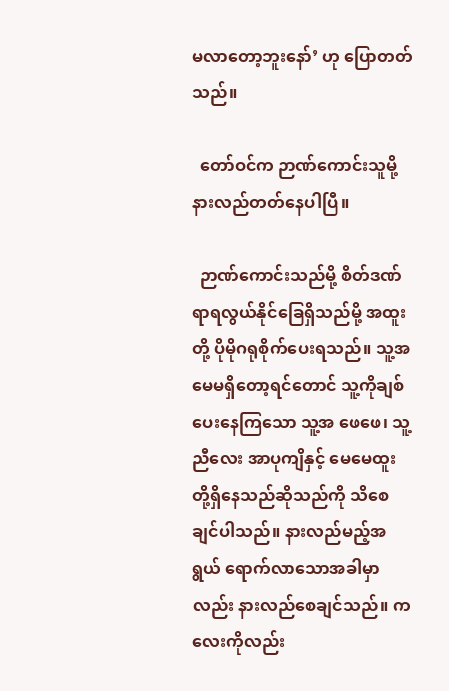မ‌လာတော့ဘူးနော်’ ဟု ပြောတတ်သည်။

  တော်ဝင်က ဉာဏ်ကောင်းသူမို့ နားလည်တတ်နေပါပြီ။

  ဉာဏ်ကောင်းသည်မို့ စိတ်ဒဏ်ရာရလွယ်နိုင်ခြေရှိသည်မို့ အထူးတို့ ပိုမိုဂရုစိုက်ပေးရသည်။ သူ့အမေမရှိတော့ရင်တောင် သူ့ကိုချစ်ပေးနေကြသော သူ့အ ဖေဖေ၊ သူ့ ညီလေး အာပုကျိနှင့် မေမေထူးတို့ရှိနေသည်ဆိုသည်ကို သိစေချင်ပါသည်။ နားလည်မည့်အရွယ် ရောက်လာသောအခါမှာလည်း နားလည်စေချင်သည်။ ကလေးကိုလည်း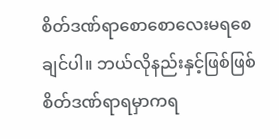စိတ်ဒဏ်ရာစောစောလေးမရစေချင်ပါ။ ဘယ်လိုနည်းနှင့်ဖြစ်ဖြစ် စိတ်ဒဏ်ရာရမှာကရ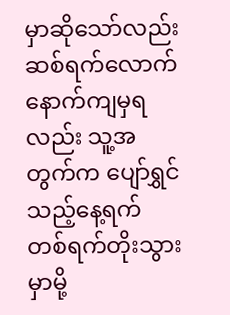မှာဆိုသော်လည်း ဆစ်ရက်လောက်နောက်ကျမှရလည်း သူ့အတွက်က ပျော်ရွှင်သည့်နေ့ရက် တစ်ရက်တိုးသွားမှာမို့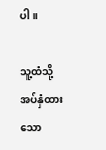ပါ။

သူ့ထံသို့အပ်နှံထားသော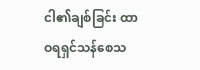ငါ၏ချစ်ခြင်း ထာဝရရှင်သန်စေသ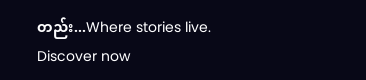တည်း...Where stories live. Discover now